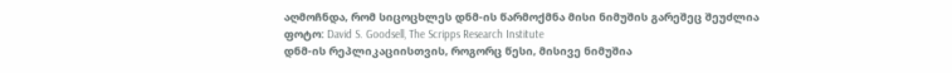აღმოჩნდა, რომ სიცოცხლეს დნმ-ის წარმოქმნა მისი ნიმუშის გარეშეც შეუძლია
ფოტო: David S. Goodsell, The Scripps Research Institute
დნმ-ის რეპლიკაციისთვის, როგორც წესი, მისივე ნიმუშია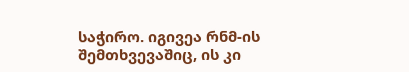საჭირო. იგივეა რნმ-ის შემთხვევაშიც, ის კი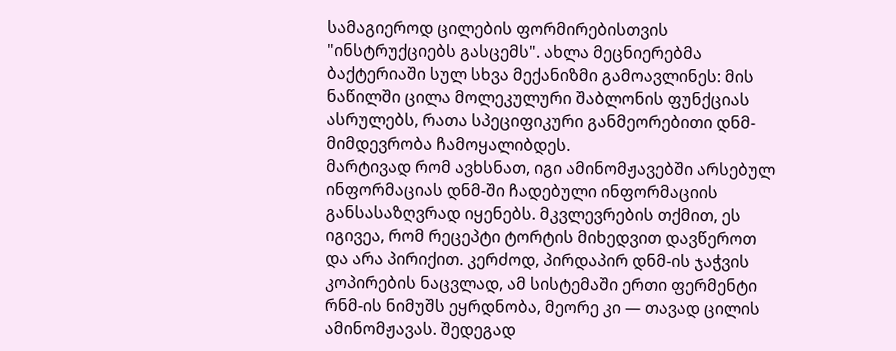სამაგიეროდ ცილების ფორმირებისთვის "ინსტრუქციებს გასცემს". ახლა მეცნიერებმა ბაქტერიაში სულ სხვა მექანიზმი გამოავლინეს: მის ნაწილში ცილა მოლეკულური შაბლონის ფუნქციას ასრულებს, რათა სპეციფიკური განმეორებითი დნმ-მიმდევრობა ჩამოყალიბდეს.
მარტივად რომ ავხსნათ, იგი ამინომჟავებში არსებულ ინფორმაციას დნმ-ში ჩადებული ინფორმაციის განსასაზღვრად იყენებს. მკვლევრების თქმით, ეს იგივეა, რომ რეცეპტი ტორტის მიხედვით დავწეროთ და არა პირიქით. კერძოდ, პირდაპირ დნმ-ის ჯაჭვის კოპირების ნაცვლად, ამ სისტემაში ერთი ფერმენტი რნმ-ის ნიმუშს ეყრდნობა, მეორე კი — თავად ცილის ამინომჟავას. შედეგად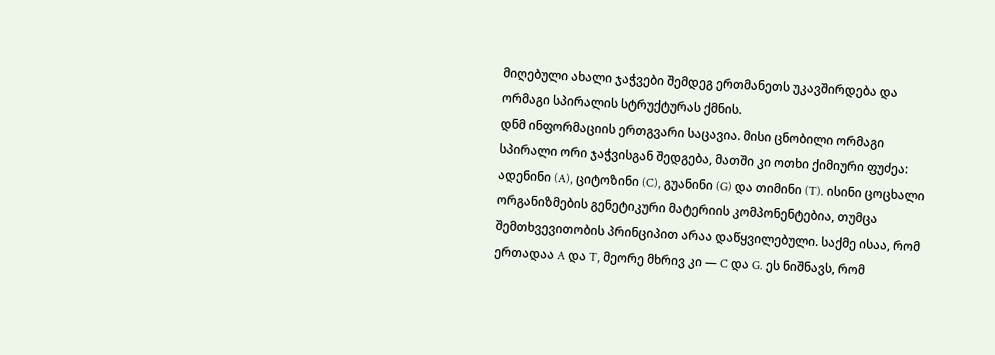მიღებული ახალი ჯაჭვები შემდეგ ერთმანეთს უკავშირდება და ორმაგი სპირალის სტრუქტურას ქმნის.
დნმ ინფორმაციის ერთგვარი საცავია. მისი ცნობილი ორმაგი სპირალი ორი ჯაჭვისგან შედგება, მათში კი ოთხი ქიმიური ფუძეა: ადენინი (A), ციტოზინი (C), გუანინი (G) და თიმინი (T). ისინი ცოცხალი ორგანიზმების გენეტიკური მატერიის კომპონენტებია, თუმცა შემთხვევითობის პრინციპით არაა დაწყვილებული. საქმე ისაა, რომ ერთადაა A და T, მეორე მხრივ კი — C და G. ეს ნიშნავს, რომ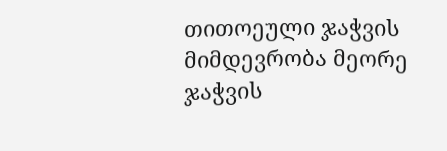თითოეული ჯაჭვის მიმდევრობა მეორე ჯაჭვის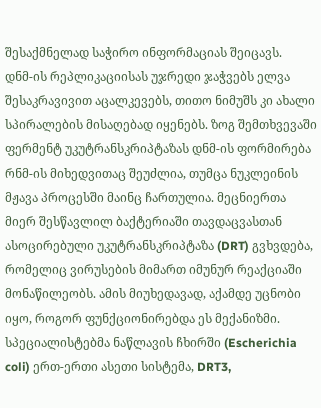შესაქმნელად საჭირო ინფორმაციას შეიცავს.
დნმ-ის რეპლიკაციისას უჯრედი ჯაჭვებს ელვა შესაკრავივით აცალკევებს, თითო ნიმუშს კი ახალი სპირალების მისაღებად იყენებს. ზოგ შემთხვევაში ფერმენტ უკუტრანსკრიპტაზას დნმ-ის ფორმირება რნმ-ის მიხედვითაც შეუძლია, თუმცა ნუკლეინის მჟავა პროცესში მაინც ჩართულია. მეცნიერთა მიერ შესწავლილ ბაქტერიაში თავდაცვასთან ასოცირებული უკუტრანსკრიპტაზა (DRT) გვხვდება, რომელიც ვირუსების მიმართ იმუნურ რეაქციაში მონაწილეობს. ამის მიუხედავად, აქამდე უცნობი იყო, როგორ ფუნქციონირებდა ეს მექანიზმი.
სპეციალისტებმა ნაწლავის ჩხირში (Escherichia coli) ერთ-ერთი ასეთი სისტემა, DRT3,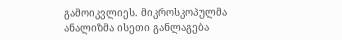გამოიკვლიეს. მიკროსკოპულმა ანალიზმა ისეთი განლაგება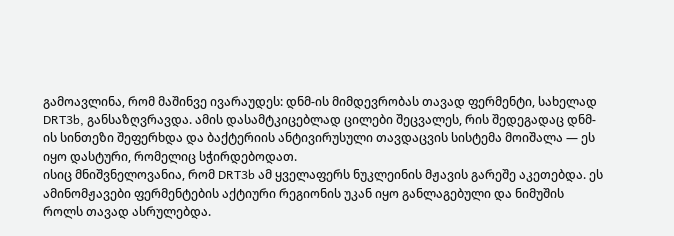გამოავლინა, რომ მაშინვე ივარაუდეს: დნმ-ის მიმდევრობას თავად ფერმენტი, სახელად DRT3b, განსაზღვრავდა. ამის დასამტკიცებლად ცილები შეცვალეს, რის შედეგადაც დნმ-ის სინთეზი შეფერხდა და ბაქტერიის ანტივირუსული თავდაცვის სისტემა მოიშალა — ეს იყო დასტური, რომელიც სჭირდებოდათ.
ისიც მნიშვნელოვანია, რომ DRT3b ამ ყველაფერს ნუკლეინის მჟავის გარეშე აკეთებდა. ეს ამინომჟავები ფერმენტების აქტიური რეგიონის უკან იყო განლაგებული და ნიმუშის როლს თავად ასრულებდა.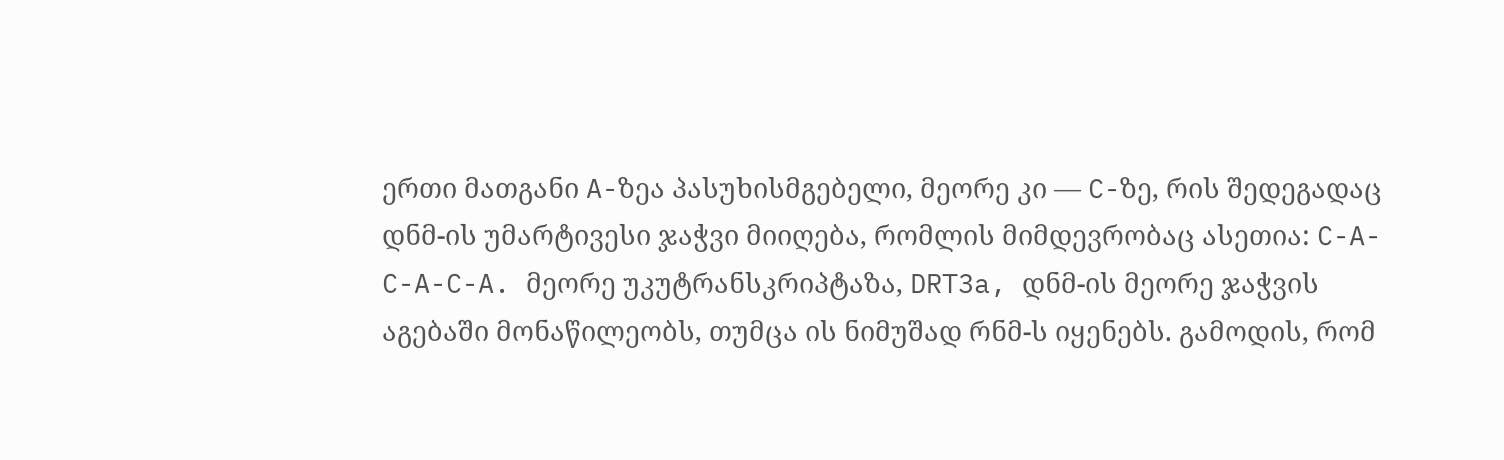ერთი მათგანი A-ზეა პასუხისმგებელი, მეორე კი — C-ზე, რის შედეგადაც დნმ-ის უმარტივესი ჯაჭვი მიიღება, რომლის მიმდევრობაც ასეთია: C-A-C-A-C-A. მეორე უკუტრანსკრიპტაზა, DRT3a, დნმ-ის მეორე ჯაჭვის აგებაში მონაწილეობს, თუმცა ის ნიმუშად რნმ-ს იყენებს. გამოდის, რომ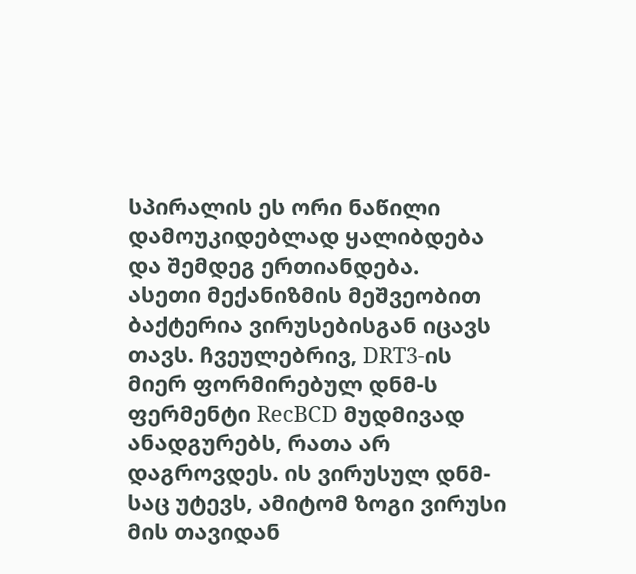სპირალის ეს ორი ნაწილი დამოუკიდებლად ყალიბდება და შემდეგ ერთიანდება.
ასეთი მექანიზმის მეშვეობით ბაქტერია ვირუსებისგან იცავს თავს. ჩვეულებრივ, DRT3-ის მიერ ფორმირებულ დნმ-ს ფერმენტი RecBCD მუდმივად ანადგურებს, რათა არ დაგროვდეს. ის ვირუსულ დნმ-საც უტევს, ამიტომ ზოგი ვირუსი მის თავიდან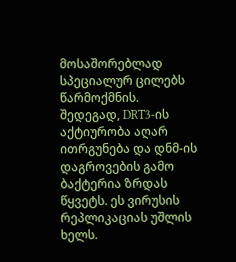მოსაშორებლად სპეციალურ ცილებს წარმოქმნის. შედეგად, DRT3-ის აქტიურობა აღარ ითრგუნება და დნმ-ის დაგროვების გამო ბაქტერია ზრდას წყვეტს. ეს ვირუსის რეპლიკაციას უშლის ხელს.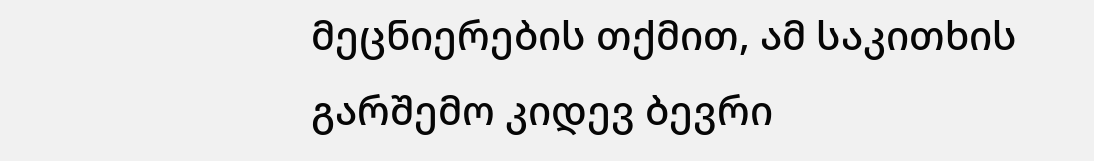მეცნიერების თქმით, ამ საკითხის გარშემო კიდევ ბევრი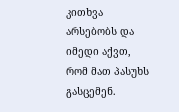კითხვა არსებობს და იმედი აქვთ, რომ მათ პასუხს გასცემენ.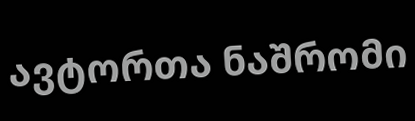ავტორთა ნაშრომი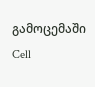გამოცემაში Cell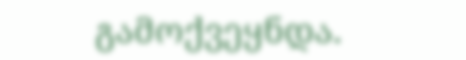გამოქვეყნდა.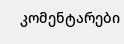კომენტარები